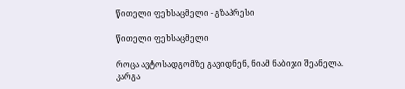წითელი ფეხსაცმელი - გზაპრესი

წითელი ფეხსაცმელი

როცა ავტოსადგომზე გავიდნენ, ნიამ ნაბიჯი შეანელა. კარგა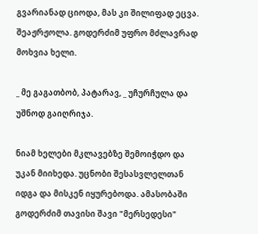გვარიანად ციოდა, მას კი შილიფად ეცვა. შეაჟრჟოლა. გოდერძიმ უფრო მძლავრად მოხვია ხელი.

_ მე გაგათბობ, პატარავ, _ უჩურჩულა და უშნოდ გაიღრიჯა.

ნიამ ხელები მკლავებზე შემოიჭდო და უკან მიიხედა. უცნობი შესასვლელთან იდგა და მისკენ იყურებოდა. ამასობაში გოდერძიმ თავისი შავი "მერსედესი"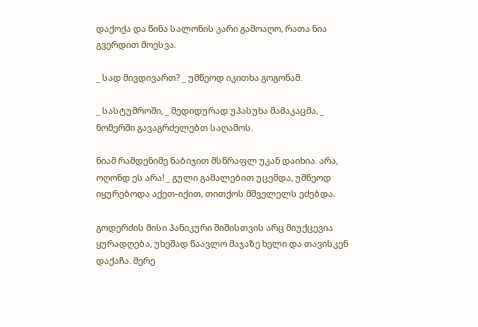დაქოქა და წინა სალონის კარი გამოაღო, რათა ნია გვერდით მოესვა.

_ სად მივდივართ? _ უმწეოდ იკითხა გოგონამ.

_ სასტუმროში, _ მედიდურად უპასუხა მამაკაცმა, _ ნომერში გავაგრძელებთ საღამოს.

ნიამ რამდენიმე ნაბიჯით მსწრაფლ უკან დაიხია. არა, ოღონდ ეს არა! _ გული გამალებით უცემდა, უმწეოდ იყურებოდა აქეთ-იქით, თითქოს მშველელს ეძებდა.

გოდერძის მისი პანიკური შიშისთვის არც მიუქცევია ყურადღება, უხეშად წაავლო მაჯაზე ხელი და თავისკენ დაქაჩა. მერე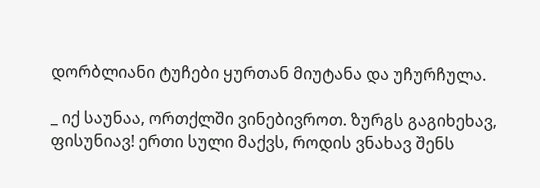დორბლიანი ტუჩები ყურთან მიუტანა და უჩურჩულა.

_ იქ საუნაა, ორთქლში ვინებივროთ. ზურგს გაგიხეხავ, ფისუნიავ! ერთი სული მაქვს, როდის ვნახავ შენს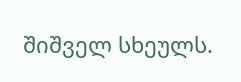შიშველ სხეულს.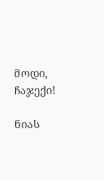მოდი, ჩაჯექი!

ნიას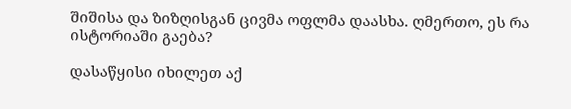შიშისა და ზიზღისგან ცივმა ოფლმა დაასხა. ღმერთო, ეს რა ისტორიაში გაება?

დასაწყისი იხილეთ აქ